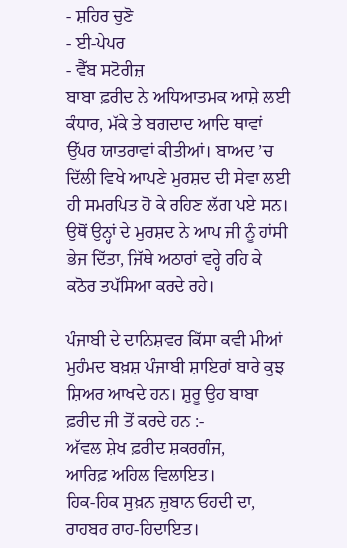- ਸ਼ਹਿਰ ਚੁਣੋ
- ਈ-ਪੇਪਰ
- ਵੈੱਬ ਸਟੋਰੀਜ਼
ਬਾਬਾ ਫ਼ਰੀਦ ਨੇ ਅਧਿਆਤਮਕ ਆਸ਼ੇ ਲਈ ਕੰਧਾਰ, ਮੱਕੇ ਤੇ ਬਗਦਾਦ ਆਦਿ ਥਾਵਾਂ ਉੱਪਰ ਯਾਤਰਾਵਾਂ ਕੀਤੀਆਂ। ਬਾਅਦ ’ਚ ਦਿੱਲੀ ਵਿਖੇ ਆਪਣੇ ਮੁਰਸ਼ਦ ਦੀ ਸੇਵਾ ਲਈ ਹੀ ਸਮਰਪਿਤ ਹੋ ਕੇ ਰਹਿਣ ਲੱਗ ਪਏ ਸਨ। ਉਥੋਂ ਉਨ੍ਹਾਂ ਦੇ ਮੁਰਸ਼ਦ ਨੇ ਆਪ ਜੀ ਨੂੰ ਹਾਂਸੀ ਭੇਜ ਦਿੱਤਾ, ਜਿੱਥੇ ਅਠਾਰਾਂ ਵਰ੍ਹੇ ਰਹਿ ਕੇ ਕਠੋਰ ਤਪੱਸਿਆ ਕਰਦੇ ਰਹੇ।

ਪੰਜਾਬੀ ਦੇ ਦਾਨਿਸ਼ਵਰ ਕਿੱਸਾ ਕਵੀ ਮੀਆਂ ਮੁਹੰਮਦ ਬਖ਼ਸ਼ ਪੰਜਾਬੀ ਸ਼ਾਇਰਾਂ ਬਾਰੇ ਕੁਝ ਸ਼ਿਅਰ ਆਖਦੇ ਹਨ। ਸ਼ੁਰੂ ਉਹ ਬਾਬਾ ਫ਼ਰੀਦ ਜੀ ਤੋਂ ਕਰਦੇ ਹਨ :-
ਅੱਵਲ ਸ਼ੇਖ ਫ਼ਰੀਦ ਸ਼ਕਰਗੰਜ,
ਆਰਿਫ਼ ਅਹਿਲ ਵਿਲਾਇਤ।
ਹਿਕ-ਹਿਕ ਸੁਖ਼ਨ ਜ਼ੁਬਾਨ ਓਹਦੀ ਦਾ,
ਰਾਹਬਰ ਰਾਹ-ਹਿਦਾਇਤ।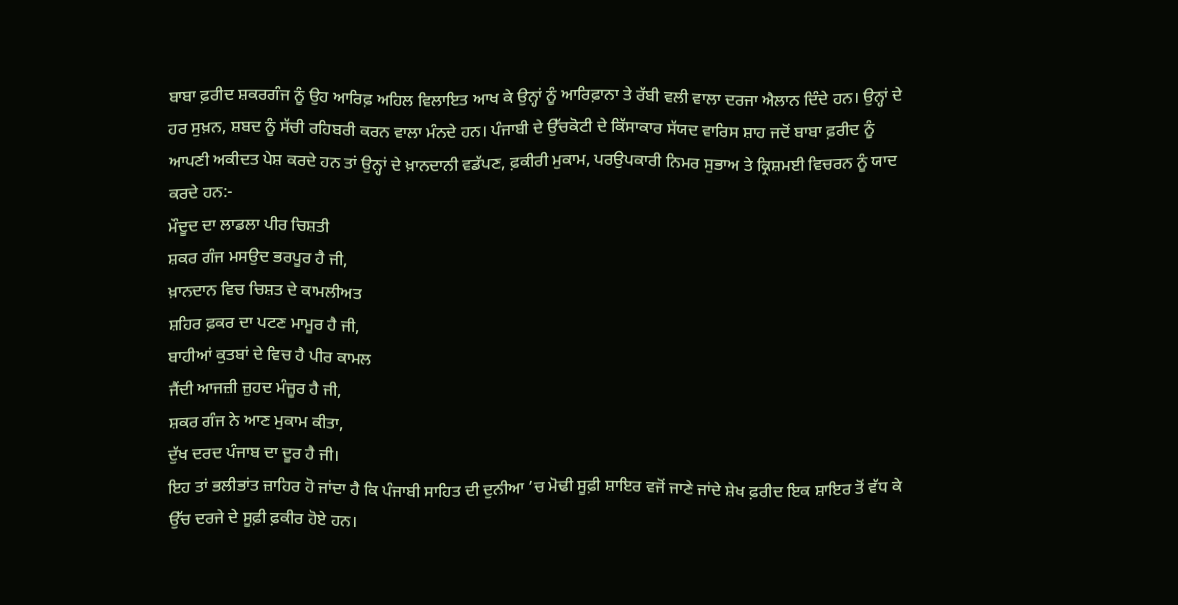ਬਾਬਾ ਫ਼ਰੀਦ ਸ਼ਕਰਗੰਜ ਨੂੰ ਉਹ ਆਰਿਫ਼ ਅਹਿਲ ਵਿਲਾਇਤ ਆਖ ਕੇ ਉਨ੍ਹਾਂ ਨੂੰ ਆਰਿਫ਼ਾਨਾ ਤੇ ਰੱਬੀ ਵਲੀ ਵਾਲਾ ਦਰਜਾ ਐਲਾਨ ਦਿੰਦੇ ਹਨ। ਉਨ੍ਹਾਂ ਦੇ ਹਰ ਸੁਖ਼ਨ, ਸ਼ਬਦ ਨੂੰ ਸੱਚੀ ਰਹਿਬਰੀ ਕਰਨ ਵਾਲਾ ਮੰਨਦੇ ਹਨ। ਪੰਜਾਬੀ ਦੇ ਉੱਚਕੋਟੀ ਦੇ ਕਿੱਸਾਕਾਰ ਸੱਯਦ ਵਾਰਿਸ ਸ਼ਾਹ ਜਦੋਂ ਬਾਬਾ ਫ਼ਰੀਦ ਨੂੰ ਆਪਣੀ ਅਕੀਦਤ ਪੇਸ਼ ਕਰਦੇ ਹਨ ਤਾਂ ਉਨ੍ਹਾਂ ਦੇ ਖ਼ਾਨਦਾਨੀ ਵਡੱਪਣ, ਫ਼ਕੀਰੀ ਮੁਕਾਮ, ਪਰਉਪਕਾਰੀ ਨਿਮਰ ਸੁਭਾਅ ਤੇ ਕ੍ਰਿਸ਼ਮਈ ਵਿਚਰਨ ਨੂੰ ਯਾਦ ਕਰਦੇ ਹਨ:-
ਮੌਦੂਦ ਦਾ ਲਾਡਲਾ ਪੀਰ ਚਿਸ਼ਤੀ
ਸ਼ਕਰ ਗੰਜ ਮਸਉਦ ਭਰਪੂਰ ਹੈ ਜੀ,
ਖ਼ਾਨਦਾਨ ਵਿਚ ਚਿਸ਼ਤ ਦੇ ਕਾਮਲੀਅਤ
ਸ਼ਹਿਰ ਫ਼ਕਰ ਦਾ ਪਟਣ ਮਾਮੂਰ ਹੈ ਜੀ,
ਬਾਹੀਆਂ ਕੁਤਬਾਂ ਦੇ ਵਿਚ ਹੈ ਪੀਰ ਕਾਮਲ
ਜੈਂਦੀ ਆਜਜ਼ੀ ਜ਼ੁਹਦ ਮੰਜ਼ੂਰ ਹੈ ਜੀ,
ਸ਼ਕਰ ਗੰਜ ਨੇ ਆਣ ਮੁਕਾਮ ਕੀਤਾ,
ਦੁੱਖ ਦਰਦ ਪੰਜਾਬ ਦਾ ਦੂਰ ਹੈ ਜੀ।
ਇਹ ਤਾਂ ਭਲੀਭਾਂਤ ਜ਼ਾਹਿਰ ਹੋ ਜਾਂਦਾ ਹੈ ਕਿ ਪੰਜਾਬੀ ਸਾਹਿਤ ਦੀ ਦੁਨੀਆ ’ਚ ਮੋਢੀ ਸੂਫ਼ੀ ਸ਼ਾਇਰ ਵਜੋਂ ਜਾਣੇ ਜਾਂਦੇ ਸ਼ੇਖ ਫ਼ਰੀਦ ਇਕ ਸ਼ਾਇਰ ਤੋਂ ਵੱਧ ਕੇ ਉੱਚ ਦਰਜੇ ਦੇ ਸੂਫ਼ੀ ਫ਼ਕੀਰ ਹੋਏ ਹਨ।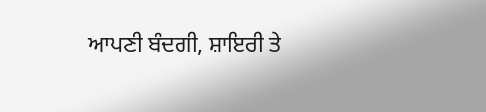ਆਪਣੀ ਬੰਦਗੀ, ਸ਼ਾਇਰੀ ਤੇ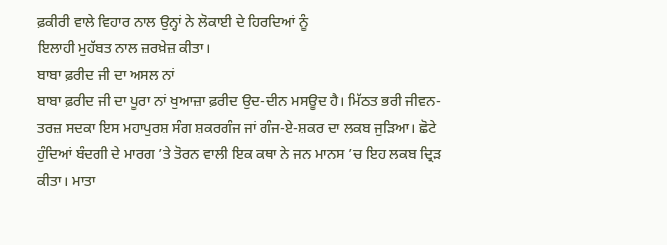ਫ਼ਕੀਰੀ ਵਾਲੇ ਵਿਹਾਰ ਨਾਲ ਉਨ੍ਹਾਂ ਨੇ ਲੋਕਾਈ ਦੇ ਹਿਰਦਿਆਂ ਨੂੰ
ਇਲਾਹੀ ਮੁਹੱਬਤ ਨਾਲ ਜ਼ਰਖ਼ੇਜ਼ ਕੀਤਾ।
ਬਾਬਾ ਫ਼ਰੀਦ ਜੀ ਦਾ ਅਸਲ ਨਾਂ
ਬਾਬਾ ਫ਼ਰੀਦ ਜੀ ਦਾ ਪੂਰਾ ਨਾਂ ਖੁਆਜ਼ਾ ਫ਼ਰੀਦ ਉਦ-ਦੀਨ ਮਸਊਦ ਹੈ। ਮਿੱਠਤ ਭਰੀ ਜੀਵਨ-ਤਰਜ਼ ਸਦਕਾ ਇਸ ਮਹਾਪੁਰਸ਼ ਸੰਗ ਸ਼ਕਰਗੰਜ ਜਾਂ ਗੰਜ-ਏ-ਸ਼ਕਰ ਦਾ ਲਕਬ ਜੁੜਿਆ। ਛੋਟੇ ਹੁੰਦਿਆਂ ਬੰਦਗੀ ਦੇ ਮਾਰਗ ’ਤੇ ਤੋਰਨ ਵਾਲੀ ਇਕ ਕਥਾ ਨੇ ਜਨ ਮਾਨਸ ’ਚ ਇਹ ਲਕਬ ਦ੍ਰਿੜ ਕੀਤਾ। ਮਾਤਾ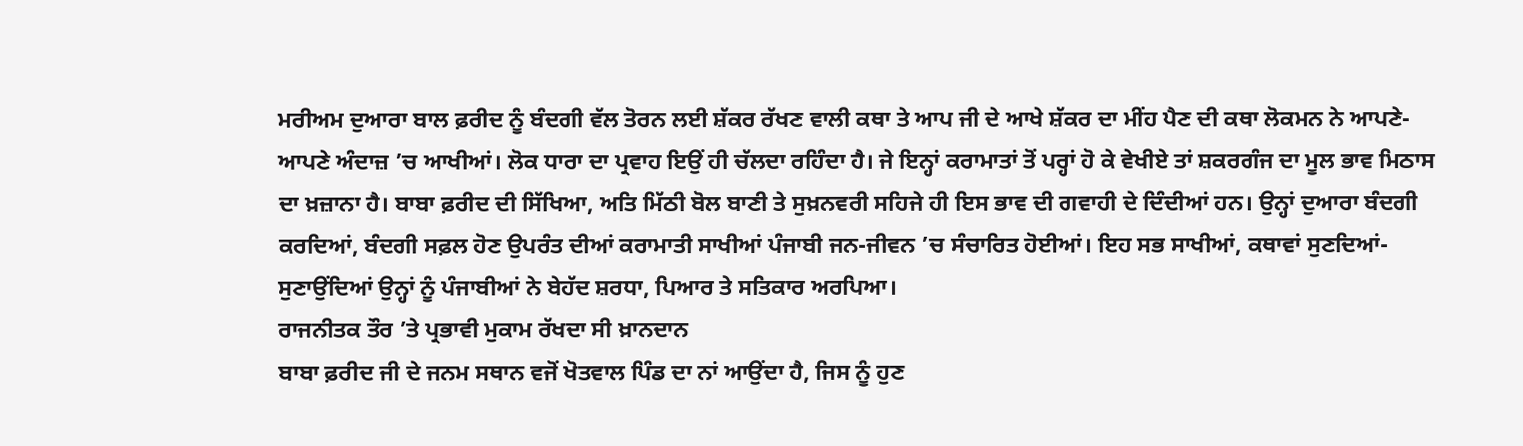ਮਰੀਅਮ ਦੁਆਰਾ ਬਾਲ ਫ਼ਰੀਦ ਨੂੰ ਬੰਦਗੀ ਵੱਲ ਤੋਰਨ ਲਈ ਸ਼ੱਕਰ ਰੱਖਣ ਵਾਲੀ ਕਥਾ ਤੇ ਆਪ ਜੀ ਦੇ ਆਖੇ ਸ਼ੱਕਰ ਦਾ ਮੀਂਹ ਪੈਣ ਦੀ ਕਥਾ ਲੋਕਮਨ ਨੇ ਆਪਣੇ-ਆਪਣੇ ਅੰਦਾਜ਼ ’ਚ ਆਖੀਆਂ। ਲੋਕ ਧਾਰਾ ਦਾ ਪ੍ਰਵਾਹ ਇਉਂ ਹੀ ਚੱਲਦਾ ਰਹਿੰਦਾ ਹੈ। ਜੇ ਇਨ੍ਹਾਂ ਕਰਾਮਾਤਾਂ ਤੋਂ ਪਰ੍ਹਾਂ ਹੋ ਕੇ ਵੇਖੀਏ ਤਾਂ ਸ਼ਕਰਗੰਜ ਦਾ ਮੂਲ ਭਾਵ ਮਿਠਾਸ ਦਾ ਖ਼ਜ਼ਾਨਾ ਹੈ। ਬਾਬਾ ਫ਼ਰੀਦ ਦੀ ਸਿੱਖਿਆ, ਅਤਿ ਮਿੱਠੀ ਬੋਲ ਬਾਣੀ ਤੇ ਸੁਖ਼ਨਵਰੀ ਸਹਿਜੇ ਹੀ ਇਸ ਭਾਵ ਦੀ ਗਵਾਹੀ ਦੇ ਦਿੰਦੀਆਂ ਹਨ। ਉਨ੍ਹਾਂ ਦੁਆਰਾ ਬੰਦਗੀ ਕਰਦਿਆਂ, ਬੰਦਗੀ ਸਫ਼ਲ ਹੋਣ ਉਪਰੰਤ ਦੀਆਂ ਕਰਾਮਾਤੀ ਸਾਖੀਆਂ ਪੰਜਾਬੀ ਜਨ-ਜੀਵਨ ’ਚ ਸੰਚਾਰਿਤ ਹੋਈਆਂ। ਇਹ ਸਭ ਸਾਖੀਆਂ, ਕਥਾਵਾਂ ਸੁਣਦਿਆਂ-ਸੁਣਾਉਂਦਿਆਂ ਉਨ੍ਹਾਂ ਨੂੰ ਪੰਜਾਬੀਆਂ ਨੇ ਬੇਹੱਦ ਸ਼ਰਧਾ, ਪਿਆਰ ਤੇ ਸਤਿਕਾਰ ਅਰਪਿਆ।
ਰਾਜਨੀਤਕ ਤੌਰ ’ਤੇ ਪ੍ਰਭਾਵੀ ਮੁਕਾਮ ਰੱਖਦਾ ਸੀ ਖ਼ਾਨਦਾਨ
ਬਾਬਾ ਫ਼ਰੀਦ ਜੀ ਦੇ ਜਨਮ ਸਥਾਨ ਵਜੋਂ ਖੋਤਵਾਲ ਪਿੰਡ ਦਾ ਨਾਂ ਆਉਂਦਾ ਹੈ, ਜਿਸ ਨੂੰ ਹੁਣ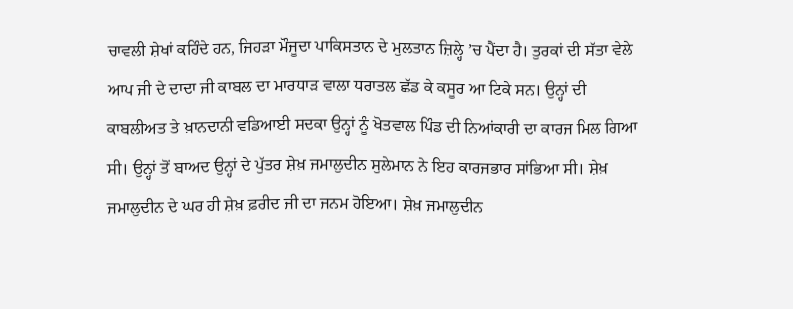ਚਾਵਲੀ ਸ਼ੇਖਾਂ ਕਹਿੰਦੇ ਹਨ, ਜਿਹੜਾ ਮੌਜੂਦਾ ਪਾਕਿਸਤਾਨ ਦੇ ਮੁਲਤਾਨ ਜ਼ਿਲ੍ਹੇ ’ਚ ਪੈਂਦਾ ਹੈ। ਤੁਰਕਾਂ ਦੀ ਸੱਤਾ ਵੇਲੇ ਆਪ ਜੀ ਦੇ ਦਾਦਾ ਜੀ ਕਾਬਲ ਦਾ ਮਾਰਧਾੜ ਵਾਲਾ ਧਰਾਤਲ ਛੱਡ ਕੇ ਕਸੂਰ ਆ ਟਿਕੇ ਸਨ। ਉਨ੍ਹਾਂ ਦੀ ਕਾਬਲੀਅਤ ਤੇ ਖ਼ਾਨਦਾਨੀ ਵਡਿਆਈ ਸਦਕਾ ਉਨ੍ਹਾਂ ਨੂੰ ਖੋਤਵਾਲ ਪਿੰਡ ਦੀ ਨਿਆਂਕਾਰੀ ਦਾ ਕਾਰਜ ਮਿਲ ਗਿਆ ਸੀ। ਉਨ੍ਹਾਂ ਤੋਂ ਬਾਅਦ ਉਨ੍ਹਾਂ ਦੇ ਪੁੱਤਰ ਸ਼ੇਖ਼ ਜਮਾਲੁਦੀਨ ਸੁਲੇਮਾਨ ਨੇ ਇਹ ਕਾਰਜਭਾਰ ਸਾਂਭਿਆ ਸੀ। ਸ਼ੇਖ਼ ਜਮਾਲੁਦੀਨ ਦੇ ਘਰ ਹੀ ਸ਼ੇਖ਼ ਫ਼ਰੀਦ ਜੀ ਦਾ ਜਨਮ ਹੋਇਆ। ਸ਼ੇਖ਼ ਜਮਾਲੁਦੀਨ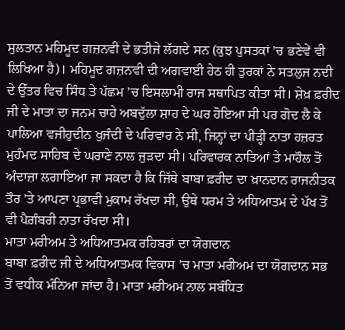ਸੁਲਤਾਨ ਮਹਿਮੂਦ ਗਜ਼ਨਵੀ ਦੇ ਭਤੀਜੇ ਲੱਗਦੇ ਸਨ (ਕੁਝ ਪੁਸਤਕਾਂ ’ਚ ਭਣੇਵੇਂ ਵੀ ਲਿਖਿਆ ਹੈ)। ਮਹਿਮੂਦ ਗਜ਼ਨਵੀ ਦੀ ਅਗਵਾਈ ਹੇਠ ਹੀ ਤੁਰਕਾਂ ਨੇ ਸਤਲੁਜ ਨਦੀ ਦੇ ਉੱਤਰ ਵਿਚ ਸਿੰਧ ਤੇ ਪੱਛਮ ’ਚ ਇਸਲਾਮੀ ਰਾਜ ਸਥਾਪਿਤ ਕੀਤਾ ਸੀ। ਸ਼ੇਖ਼ ਫ਼ਰੀਦ ਜੀ ਦੇ ਮਾਤਾ ਦਾ ਜਨਮ ਚਾਹੇ ਅਬਦੁੱਲਾ ਸ਼ਾਹ ਦੇ ਘਰ ਹੋਇਆ ਸੀ ਪਰ ਗੋਦ ਲੈ ਕੇ ਪਾਲਿਆ ਵਜੀਹੁਦੀਨ ਖੁਜੰਦੀ ਦੇ ਪਰਿਵਾਰ ਨੇ ਸੀ, ਜਿਨ੍ਹਾਂ ਦਾ ਪੀੜ੍ਹੀ ਨਾਤਾ ਹਜ਼ਰਤ ਮੁਹੰਮਦ ਸਾਹਿਬ ਦੇ ਘਰਾਣੇ ਨਾਲ ਜੁੜਦਾ ਸੀ। ਪਰਿਵਾਰਕ ਨਾਤਿਆਂ ਤੇ ਮਾਹੌਲ ਤੋਂ ਅੰਦਾਜ਼ਾ ਲਗਾਇਆ ਜਾ ਸਕਦਾ ਹੈ ਕਿ ਜਿੱਥੇ ਬਾਬਾ ਫ਼ਰੀਦ ਦਾ ਖ਼ਾਨਦਾਨ ਰਾਜਨੀਤਕ ਤੌਰ ’ਤੇ ਆਪਣਾ ਪ੍ਰਭਾਵੀ ਮੁਕਾਮ ਰੱਖਦਾ ਸੀ, ਉਥੇ ਧਰਮ ਤੇ ਅਧਿਆਤਮ ਦੇ ਪੱਖ ਤੋਂ ਵੀ ਪੈਗ਼ੰਬਰੀ ਨਾਤਾ ਰੱਖਦਾ ਸੀ।
ਮਾਤਾ ਮਰੀਅਮ ਤੇ ਅਧਿਆਤਮਕ ਰਹਿਬਰਾਂ ਦਾ ਯੋਗਦਾਨ
ਬਾਬਾ ਫ਼ਰੀਦ ਜੀ ਦੇ ਅਧਿਆਤਮਕ ਵਿਕਾਸ ’ਚ ਮਾਤਾ ਮਰੀਅਮ ਦਾ ਯੋਗਦਾਨ ਸਭ ਤੋਂ ਵਧੀਕ ਮੰਨਿਆ ਜਾਂਦਾ ਹੈ। ਮਾਤਾ ਮਰੀਅਮ ਨਾਲ ਸਬੰਧਿਤ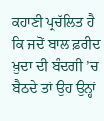ਕਹਾਣੀ ਪ੍ਰਚੱਲਿਤ ਹੈ ਕਿ ਜਦੋਂ ਬਾਲ ਫ਼ਰੀਦ ਖ਼ੁਦਾ ਦੀ ਬੰਦਗੀ ’ਚ ਬੈਠਦੇ ਤਾਂ ਉਹ ਉਨ੍ਹਾਂ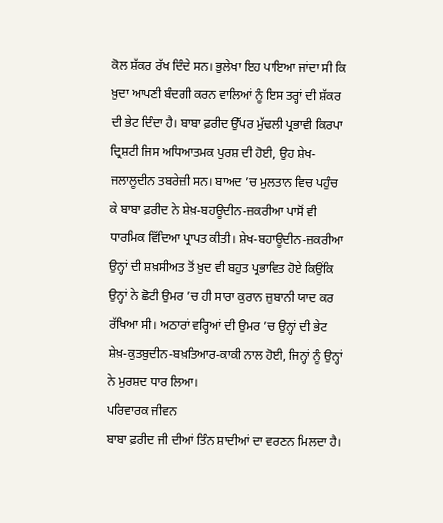ਕੋਲ ਸ਼ੱਕਰ ਰੱਖ ਦਿੰਦੇ ਸਨ। ਭੁਲੇਖਾ ਇਹ ਪਾਇਆ ਜਾਂਦਾ ਸੀ ਕਿ ਖ਼ੁਦਾ ਆਪਣੀ ਬੰਦਗੀ ਕਰਨ ਵਾਲਿਆਂ ਨੂੰ ਇਸ ਤਰ੍ਹਾਂ ਦੀ ਸ਼ੱਕਰ ਦੀ ਭੇਟ ਦਿੰਦਾ ਹੈ। ਬਾਬਾ ਫ਼ਰੀਦ ਉੱਪਰ ਮੁੱਢਲੀ ਪ੍ਰਭਾਵੀ ਕਿਰਪਾ ਦ੍ਰਿਸ਼ਟੀ ਜਿਸ ਅਧਿਆਤਮਕ ਪੁਰਸ਼ ਦੀ ਹੋਈ, ਉਹ ਸ਼ੇਖ-ਜਲਾਲੂਦੀਨ ਤਬਰੇਜ਼ੀ ਸਨ। ਬਾਅਦ ’ਚ ਮੁਲਤਾਨ ਵਿਚ ਪਹੁੰਚ ਕੇ ਬਾਬਾ ਫ਼ਰੀਦ ਨੇ ਸ਼ੇਖ਼-ਬਹਊਦੀਨ-ਜ਼ਕਰੀਆ ਪਾਸੋਂ ਵੀ ਧਾਰਮਿਕ ਵਿੱਦਿਆ ਪ੍ਰਾਪਤ ਕੀਤੀ। ਸ਼ੇਖ-ਬਹਾਊਦੀਨ-ਜ਼ਕਰੀਆ ਉਨ੍ਹਾਂ ਦੀ ਸ਼ਖ਼ਸੀਅਤ ਤੋਂ ਖ਼ੁਦ ਵੀ ਬਹੁਤ ਪ੍ਰਭਾਵਿਤ ਹੋਏ ਕਿਉਂਕਿ ਉਨ੍ਹਾਂ ਨੇ ਛੋਟੀ ਉਮਰ ’ਚ ਹੀ ਸਾਰਾ ਕੁਰਾਨ ਜ਼ੁਬਾਨੀ ਯਾਦ ਕਰ ਰੱਖਿਆ ਸੀ। ਅਠਾਰਾਂ ਵਰ੍ਹਿਆਂ ਦੀ ਉਮਰ ’ਚ ਉਨ੍ਹਾਂ ਦੀ ਭੇਟ ਸ਼ੇਖ਼-ਕੁਤਬੁਦੀਨ-ਬਖ਼ਤਿਆਰ-ਕਾਕੀ ਨਾਲ ਹੋਈ, ਜਿਨ੍ਹਾਂ ਨੂੰ ਉਨ੍ਹਾਂ ਨੇ ਮੁਰਸ਼ਦ ਧਾਰ ਲਿਆ।
ਪਰਿਵਾਰਕ ਜੀਵਨ
ਬਾਬਾ ਫ਼ਰੀਦ ਜੀ ਦੀਆਂ ਤਿੰਨ ਸ਼ਾਦੀਆਂ ਦਾ ਵਰਣਨ ਮਿਲਦਾ ਹੈ।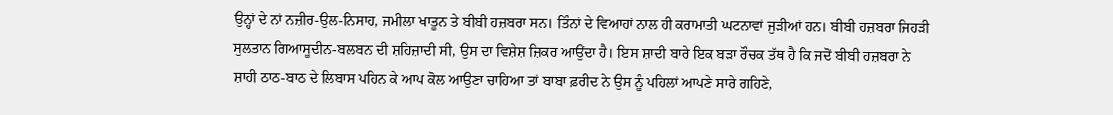ਉਨ੍ਹਾਂ ਦੇ ਨਾਂ ਨਜ਼ੀਰ-ਉਲ-ਨਿਸਾਹ, ਜਮੀਲਾ ਖਾਤੂਨ ਤੇ ਬੀਬੀ ਹਜ਼ਬਰਾ ਸਨ। ਤਿੰਨਾਂ ਦੇ ਵਿਆਹਾਂ ਨਾਲ ਹੀ ਕਰਾਮਾਤੀ ਘਟਨਾਵਾਂ ਜੁੜੀਆਂ ਹਨ। ਬੀਬੀ ਹਜ਼ਬਰਾ ਜਿਹੜੀ ਸੁਲਤਾਨ ਗਿਆਸੂਦੀਨ-ਬਲਬਨ ਦੀ ਸ਼ਹਿਜ਼ਾਦੀ ਸੀ, ਉਸ ਦਾ ਵਿਸ਼ੇਸ਼ ਜ਼ਿਕਰ ਆਉਂਦਾ ਹੈ। ਇਸ ਸ਼ਾਦੀ ਬਾਰੇ ਇਕ ਬੜਾ ਰੌਚਕ ਤੱਥ ਹੈ ਕਿ ਜਦੋਂ ਬੀਬੀ ਹਜ਼ਬਰਾ ਨੇ ਸ਼ਾਹੀ ਠਾਠ-ਬਾਠ ਦੇ ਲਿਬਾਸ ਪਹਿਨ ਕੇ ਆਪ ਕੋਲ ਆਉਣਾ ਚਾਹਿਆ ਤਾਂ ਬਾਬਾ ਫ਼ਰੀਦ ਨੇ ਉਸ ਨੂੰ ਪਹਿਲਾਂ ਆਪਣੇ ਸਾਰੇ ਗਹਿਣੇ,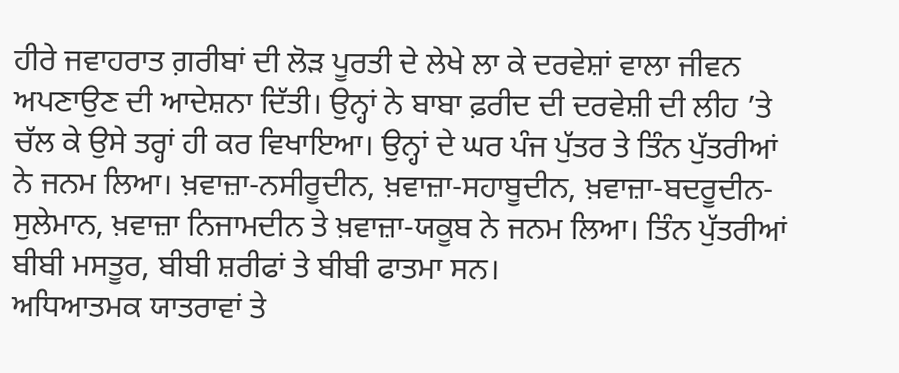ਹੀਰੇ ਜਵਾਹਰਾਤ ਗ਼ਰੀਬਾਂ ਦੀ ਲੋੜ ਪੂਰਤੀ ਦੇ ਲੇਖੇ ਲਾ ਕੇ ਦਰਵੇਸ਼ਾਂ ਵਾਲਾ ਜੀਵਨ ਅਪਣਾਉਣ ਦੀ ਆਦੇਸ਼ਨਾ ਦਿੱਤੀ। ਉਨ੍ਹਾਂ ਨੇ ਬਾਬਾ ਫ਼ਰੀਦ ਦੀ ਦਰਵੇਸ਼ੀ ਦੀ ਲੀਹ ’ਤੇ ਚੱਲ ਕੇ ਉਸੇ ਤਰ੍ਹਾਂ ਹੀ ਕਰ ਵਿਖਾਇਆ। ਉਨ੍ਹਾਂ ਦੇ ਘਰ ਪੰਜ ਪੁੱਤਰ ਤੇ ਤਿੰਨ ਪੁੱਤਰੀਆਂ ਨੇ ਜਨਮ ਲਿਆ। ਖ਼ਵਾਜ਼ਾ-ਨਸੀਰੂਦੀਨ, ਖ਼ਵਾਜ਼ਾ-ਸਹਾਬੂਦੀਨ, ਖ਼ਵਾਜ਼ਾ-ਬਦਰੂਦੀਨ-ਸੁਲੇਮਾਨ, ਖ਼ਵਾਜ਼ਾ ਨਿਜਾਮਦੀਨ ਤੇ ਖ਼ਵਾਜ਼ਾ-ਯਕੂਬ ਨੇ ਜਨਮ ਲਿਆ। ਤਿੰਨ ਪੁੱਤਰੀਆਂ ਬੀਬੀ ਮਸਤੂਰ, ਬੀਬੀ ਸ਼ਰੀਫਾਂ ਤੇ ਬੀਬੀ ਫਾਤਮਾ ਸਨ।
ਅਧਿਆਤਮਕ ਯਾਤਰਾਵਾਂ ਤੇ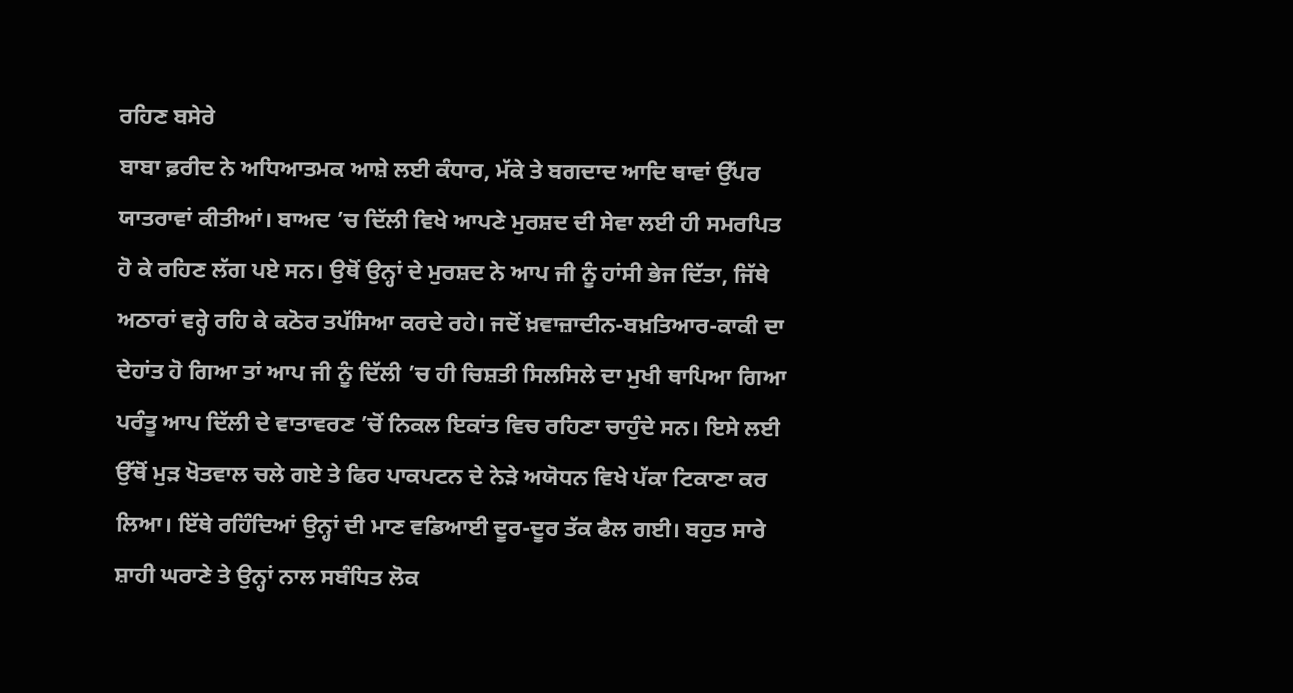ਰਹਿਣ ਬਸੇਰੇ
ਬਾਬਾ ਫ਼ਰੀਦ ਨੇ ਅਧਿਆਤਮਕ ਆਸ਼ੇ ਲਈ ਕੰਧਾਰ, ਮੱਕੇ ਤੇ ਬਗਦਾਦ ਆਦਿ ਥਾਵਾਂ ਉੱਪਰ ਯਾਤਰਾਵਾਂ ਕੀਤੀਆਂ। ਬਾਅਦ ’ਚ ਦਿੱਲੀ ਵਿਖੇ ਆਪਣੇ ਮੁਰਸ਼ਦ ਦੀ ਸੇਵਾ ਲਈ ਹੀ ਸਮਰਪਿਤ ਹੋ ਕੇ ਰਹਿਣ ਲੱਗ ਪਏ ਸਨ। ਉਥੋਂ ਉਨ੍ਹਾਂ ਦੇ ਮੁਰਸ਼ਦ ਨੇ ਆਪ ਜੀ ਨੂੰ ਹਾਂਸੀ ਭੇਜ ਦਿੱਤਾ, ਜਿੱਥੇ ਅਠਾਰਾਂ ਵਰ੍ਹੇ ਰਹਿ ਕੇ ਕਠੋਰ ਤਪੱਸਿਆ ਕਰਦੇ ਰਹੇ। ਜਦੋਂ ਖ਼ਵਾਜ਼ਾਦੀਨ-ਬਖ਼ਤਿਆਰ-ਕਾਕੀ ਦਾ ਦੇਹਾਂਤ ਹੋ ਗਿਆ ਤਾਂ ਆਪ ਜੀ ਨੂੰ ਦਿੱਲੀ ’ਚ ਹੀ ਚਿਸ਼ਤੀ ਸਿਲਸਿਲੇ ਦਾ ਮੁਖੀ ਥਾਪਿਆ ਗਿਆ ਪਰੰਤੂ ਆਪ ਦਿੱਲੀ ਦੇ ਵਾਤਾਵਰਣ ’ਚੋਂ ਨਿਕਲ ਇਕਾਂਤ ਵਿਚ ਰਹਿਣਾ ਚਾਹੁੰਦੇ ਸਨ। ਇਸੇ ਲਈ ਉੱਥੋਂ ਮੁੜ ਖੋਤਵਾਲ ਚਲੇ ਗਏ ਤੇ ਫਿਰ ਪਾਕਪਟਨ ਦੇ ਨੇੜੇ ਅਯੋਧਨ ਵਿਖੇ ਪੱਕਾ ਟਿਕਾਣਾ ਕਰ ਲਿਆ। ਇੱਥੇ ਰਹਿੰਦਿਆਂ ਉਨ੍ਹਾਂ ਦੀ ਮਾਣ ਵਡਿਆਈ ਦੂਰ-ਦੂਰ ਤੱਕ ਫੈਲ ਗਈ। ਬਹੁਤ ਸਾਰੇ ਸ਼ਾਹੀ ਘਰਾਣੇ ਤੇ ਉਨ੍ਹਾਂ ਨਾਲ ਸਬੰਧਿਤ ਲੋਕ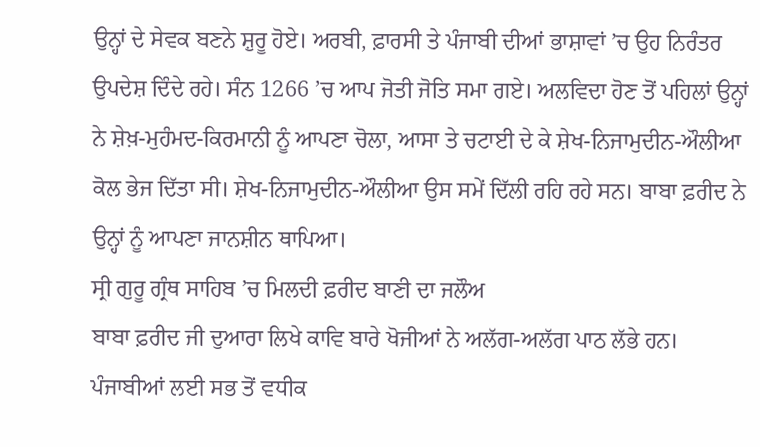ਉਨ੍ਹਾਂ ਦੇ ਸੇਵਕ ਬਣਨੇ ਸ਼ੁਰੂ ਹੋਏ। ਅਰਬੀ, ਫ਼ਾਰਸੀ ਤੇ ਪੰਜਾਬੀ ਦੀਆਂ ਭਾਸ਼ਾਵਾਂ ’ਚ ਉਹ ਨਿਰੰਤਰ ਉਪਦੇਸ਼ ਦਿੰਦੇ ਰਹੇ। ਸੰਨ 1266 ’ਚ ਆਪ ਜੋਤੀ ਜੋਤਿ ਸਮਾ ਗਏ। ਅਲਵਿਦਾ ਹੋਣ ਤੋਂ ਪਹਿਲਾਂ ਉਨ੍ਹਾਂ ਨੇ ਸ਼ੇਖ਼-ਮੁਹੰਮਦ-ਕਿਰਮਾਨੀ ਨੂੰ ਆਪਣਾ ਚੋਲਾ, ਆਸਾ ਤੇ ਚਟਾਈ ਦੇ ਕੇ ਸ਼ੇਖ-ਨਿਜਾਮੁਦੀਨ-ਔਲੀਆ ਕੋਲ ਭੇਜ ਦਿੱਤਾ ਸੀ। ਸ਼ੇਖ-ਨਿਜਾਮੁਦੀਨ-ਔਲੀਆ ਉਸ ਸਮੇਂ ਦਿੱਲੀ ਰਹਿ ਰਹੇ ਸਨ। ਬਾਬਾ ਫ਼ਰੀਦ ਨੇ ਉਨ੍ਹਾਂ ਨੂੰ ਆਪਣਾ ਜਾਨਸ਼ੀਨ ਥਾਪਿਆ।
ਸ੍ਰੀ ਗੁਰੂ ਗ੍ਰੰਥ ਸਾਹਿਬ ’ਚ ਮਿਲਦੀ ਫ਼ਰੀਦ ਬਾਣੀ ਦਾ ਜਲੌਅ
ਬਾਬਾ ਫ਼ਰੀਦ ਜੀ ਦੁਆਰਾ ਲਿਖੇ ਕਾਵਿ ਬਾਰੇ ਖੋਜੀਆਂ ਨੇ ਅਲੱਗ-ਅਲੱਗ ਪਾਠ ਲੱਭੇ ਹਨ। ਪੰਜਾਬੀਆਂ ਲਈ ਸਭ ਤੋਂ ਵਧੀਕ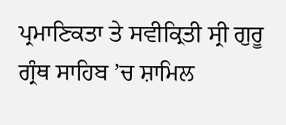ਪ੍ਰਮਾਣਿਕਤਾ ਤੇ ਸਵੀਕ੍ਰਿਤੀ ਸ੍ਰੀ ਗੁਰੂ ਗ੍ਰੰਥ ਸਾਹਿਬ ’ਚ ਸ਼ਾਮਿਲ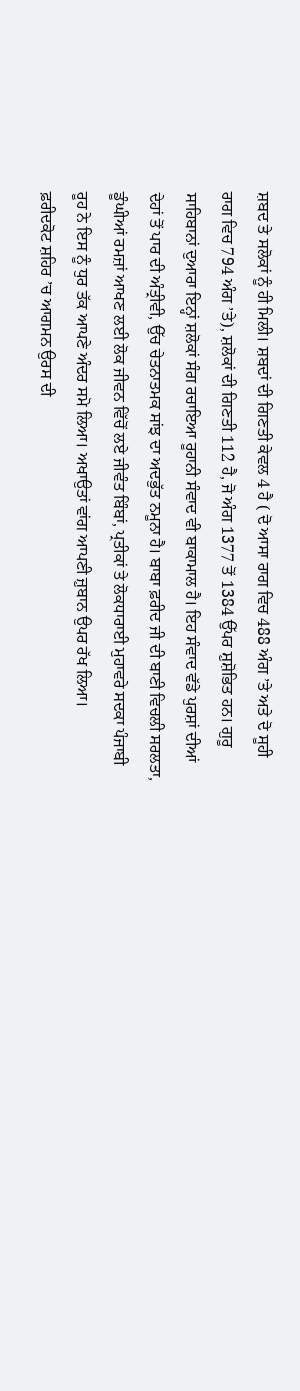ਸ਼ਬਦ ਤੇ ਸਲੋਕਾਂ ਨੂੰ ਹੀ ਮਿਲੀ। ਸ਼ਬਦਾਂ ਦੀ ਗਿਣਤੀ ਕੇਵਲ 4 ਹੈ ( ਦੋ ਆਸਾ ਰਾਗ ਵਿਚ 488 ਅੰਗ ’ਤੇ ਅਤੇ ਦੋ ਸੂਹੀ ਰਾਗ ਵਿਚ 794 ਅੰਗ ’ਤੇ), ਸ਼ਲੋਕਾਂ ਦੀ ਗਿਣਤੀ 112 ਹੈ, ਜੋ ਅੰਗ 1377 ਤੋਂ 1384 ਉੱਪਰ ਸ਼ੁਸ਼ੋਭਿਤ ਹਨ। ਗੁਰੂ ਸਾਹਿਬਾਨਾਂ ਦੁਆਰਾ ਇਨ੍ਹਾਂ ਸ਼ਲੋਕਾਂ ਸੰਗ ਰਚਾਇਆ ਰੂਹਾਨੀ ਸੰਵਾਦ ਵੀ ਬਾਕਾਮਾਲ ਹੈ। ਇਹ ਸੰਵਾਦ ਵੱਡੇ ਪੁਰਸ਼ਾਂ ਦੀਆਂ ਦੇਹਾਂ ਤੋਂ ਪਾਰ ਦੀ ਅੰਤ੍ਰੀਵੀ, ਉੱਚ ਚੇਤਨਾਤਮਕ ਸਾਂਝ ਦਾ ਅਦਭੁੱਤ ਨਮੂਨਾ ਹੈ। ਬਾਬਾ ਫ਼ਰੀਦ ਜੀ ਦੀ ਬਾਣੀ ਵਿਚਲੀ ਸਰਲਤਾ, ਡੂੰਘੀਆਂ ਰਮਜ਼ਾਂ ਆਖਣ ਲਈ ਲੋਕ ਜੀਵਨ ਵਿੱਚੋਂ ਲਏ ਜੀਵੰਤ ਬਿੰਬਾਂ, ਪ੍ਰਤੀਕਾਂ ਤੇ ਲੋਕਧਾਰਾਈ ਮੁਹਾਵਰੇ ਸਦਕਾ ਪੰਜਾਬੀ ਰੂਹ ਨੇ ਇਸ ਨੂੰ ਧੁਰ ਤੱਕ ਆਪਣੇ ਅੰਦਰ ਸਮੋ ਲਿਆ। ਅਖਾਉਤਾਂ ਵਾਂਗ ਆਪਣੀ ਜ਼ੁਬਾਨ ਉਪਰ ਰੱਖ ਲਿਆ।
ਫ਼ਰੀਦਕੋਟ ਸ਼ਹਿਰ ’ਚ ਆਗਮਨ ਉਰਸ ਦੀ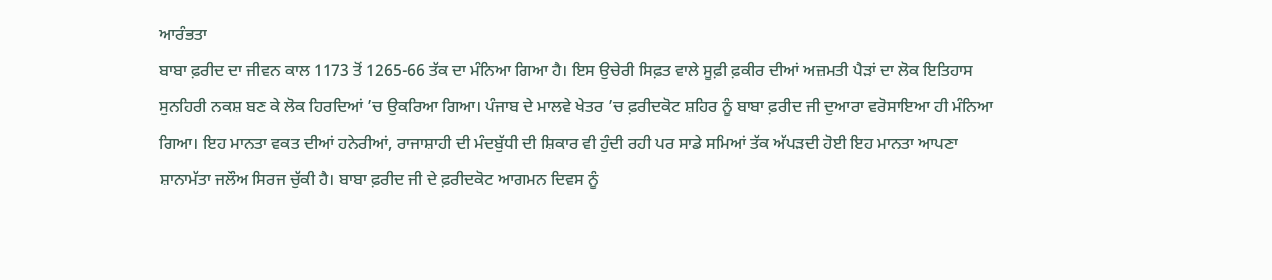ਆਰੰਭਤਾ
ਬਾਬਾ ਫ਼ਰੀਦ ਦਾ ਜੀਵਨ ਕਾਲ 1173 ਤੋਂ 1265-66 ਤੱਕ ਦਾ ਮੰਨਿਆ ਗਿਆ ਹੈ। ਇਸ ਉਚੇਰੀ ਸਿਫ਼ਤ ਵਾਲੇ ਸੂਫ਼ੀ ਫ਼ਕੀਰ ਦੀਆਂ ਅਜ਼ਮਤੀ ਪੈੜਾਂ ਦਾ ਲੋਕ ਇਤਿਹਾਸ ਸੁਨਹਿਰੀ ਨਕਸ਼ ਬਣ ਕੇ ਲੋਕ ਹਿਰਦਿਆਂ ’ਚ ਉਕਰਿਆ ਗਿਆ। ਪੰਜਾਬ ਦੇ ਮਾਲਵੇ ਖੇਤਰ ’ਚ ਫ਼ਰੀਦਕੋਟ ਸ਼ਹਿਰ ਨੂੰ ਬਾਬਾ ਫ਼ਰੀਦ ਜੀ ਦੁਆਰਾ ਵਰੋਸਾਇਆ ਹੀ ਮੰਨਿਆ ਗਿਆ। ਇਹ ਮਾਨਤਾ ਵਕਤ ਦੀਆਂ ਹਨੇਰੀਆਂ, ਰਾਜਾਸ਼ਾਹੀ ਦੀ ਮੰਦਬੁੱਧੀ ਦੀ ਸ਼ਿਕਾਰ ਵੀ ਹੁੰਦੀ ਰਹੀ ਪਰ ਸਾਡੇ ਸਮਿਆਂ ਤੱਕ ਅੱਪੜਦੀ ਹੋਈ ਇਹ ਮਾਨਤਾ ਆਪਣਾ ਸ਼ਾਨਾਮੱਤਾ ਜਲੌਅ ਸਿਰਜ ਚੁੱਕੀ ਹੈ। ਬਾਬਾ ਫ਼ਰੀਦ ਜੀ ਦੇ ਫ਼ਰੀਦਕੋਟ ਆਗਮਨ ਦਿਵਸ ਨੂੰ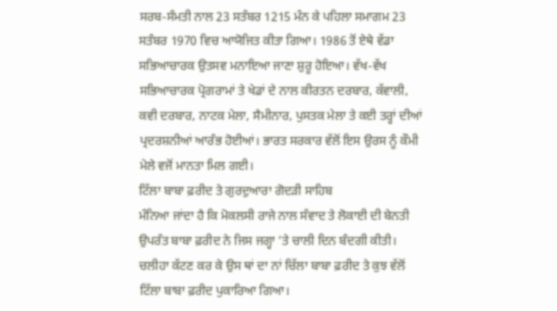ਸਰਬ-ਸੰਮਤੀ ਨਾਲ 23 ਸਤੰਬਰ 1215 ਮੰਨ ਕੇ ਪਹਿਲਾ ਸਮਾਗਮ 23 ਸਤੰਬਰ 1970 ਵਿਚ ਆਯੋਜਿਤ ਕੀਤਾ ਗਿਆ। 1986 ਤੋਂ ਏਥੇ ਵੱਡਾ ਸਭਿਆਚਾਰਕ ਉਤਸਵ ਮਨਾਇਆ ਜਾਣਾ ਸ਼ੁਰੂ ਹੋਇਆ। ਵੱਖ-ਵੱਖ ਸਭਿਆਚਾਰਕ ਪ੍ਰੋਗਰਾਮਾਂ ਤੇ ਖੇਡਾਂ ਦੇ ਨਾਲ ਕੀਰਤਨ ਦਰਬਾਰ, ਕੱਵਾਲੀ, ਕਵੀ ਦਰਬਾਰ, ਨਾਟਕ ਮੇਲਾ, ਸੈਮੀਨਾਰ, ਪੁਸਤਕ ਮੇਲਾ ਤੇ ਕਈ ਤਰ੍ਹਾਂ ਦੀਆਂ ਪ੍ਰਦਰਸ਼ਨੀਆਂ ਆਰੰਭ ਹੋਈਆਂ। ਭਾਰਤ ਸਰਕਾਰ ਵੱਲੋਂ ਇਸ ਉਰਸ ਨੂੰ ਕੌਮੀ ਮੇਲੇ ਵਜੋਂ ਮਾਨਤਾ ਮਿਲ ਗਈ।
ਟਿੱਲਾ ਬਾਬਾ ਫ਼ਰੀਦ ਤੇ ਗੁਰਦੁਆਰਾ ਗੋਦੜੀ ਸਾਹਿਬ
ਮੰਨਿਆ ਜਾਂਦਾ ਹੈ ਕਿ ਮੋਕਲਸੀ ਰਾਜੇ ਨਾਲ ਸੰਵਾਦ ਤੇ ਲੋਕਾਈ ਦੀ ਬੇਨਤੀ ਉਪਰੰਤ ਬਾਬਾ ਫ਼ਰੀਦ ਨੇ ਜਿਸ ਜਗ੍ਹਾ ’ਤੇ ਚਾਲੀ ਦਿਨ ਬੰਦਗੀ ਕੀਤੀ। ਚਲੀਹਾ ਕੱਟਣ ਕਰ ਕੇ ਉਸ ਥਾਂ ਦਾ ਨਾਂ ਚਿੱਲਾ ਬਾਬਾ ਫ਼ਰੀਦ ਤੇ ਕੁਝ ਵੱਲੋਂ ਟਿੱਲਾ ਬਾਬਾ ਫ਼ਰੀਦ ਪੁਕਾਰਿਆ ਗਿਆ।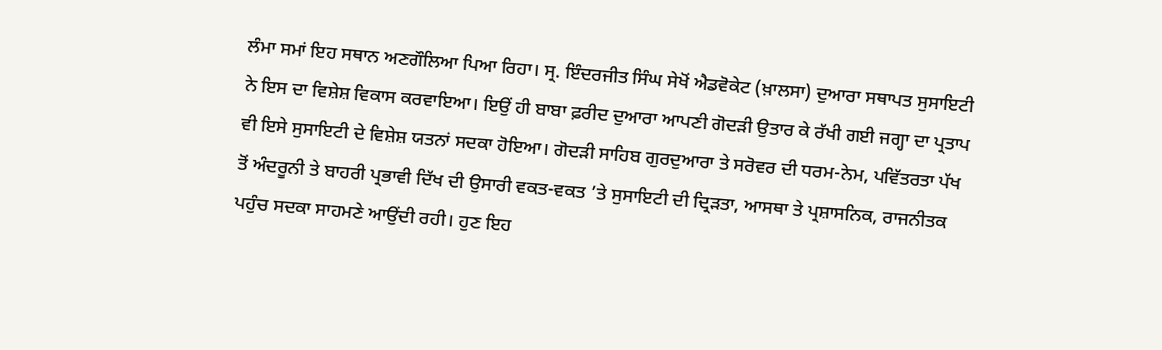ਲੰਮਾ ਸਮਾਂ ਇਹ ਸਥਾਨ ਅਣਗੌਲਿਆ ਪਿਆ ਰਿਹਾ। ਸ੍ਰ. ਇੰਦਰਜੀਤ ਸਿੰਘ ਸੇਖੋਂ ਐਡਵੋਕੇਟ (ਖ਼ਾਲਸਾ) ਦੁਆਰਾ ਸਥਾਪਤ ਸੁਸਾਇਟੀ ਨੇ ਇਸ ਦਾ ਵਿਸ਼ੇਸ਼ ਵਿਕਾਸ ਕਰਵਾਇਆ। ਇਉਂ ਹੀ ਬਾਬਾ ਫ਼ਰੀਦ ਦੁਆਰਾ ਆਪਣੀ ਗੋਦੜੀ ਉਤਾਰ ਕੇ ਰੱਖੀ ਗਈ ਜਗ੍ਹਾ ਦਾ ਪ੍ਰਤਾਪ ਵੀ ਇਸੇ ਸੁਸਾਇਟੀ ਦੇ ਵਿਸ਼ੇਸ਼ ਯਤਨਾਂ ਸਦਕਾ ਹੋਇਆ। ਗੋਦੜੀ ਸਾਹਿਬ ਗੁਰਦੁਆਰਾ ਤੇ ਸਰੋਵਰ ਦੀ ਧਰਮ-ਨੇਮ, ਪਵਿੱਤਰਤਾ ਪੱਖ ਤੋਂ ਅੰਦਰੂਨੀ ਤੇ ਬਾਹਰੀ ਪ੍ਰਭਾਵੀ ਦਿੱਖ ਦੀ ਉਸਾਰੀ ਵਕਤ-ਵਕਤ ’ਤੇ ਸੁਸਾਇਟੀ ਦੀ ਦ੍ਰਿੜਤਾ, ਆਸਥਾ ਤੇ ਪ੍ਰਸ਼ਾਸਨਿਕ, ਰਾਜਨੀਤਕ ਪਹੁੰਚ ਸਦਕਾ ਸਾਹਮਣੇ ਆਉਂਦੀ ਰਹੀ। ਹੁਣ ਇਹ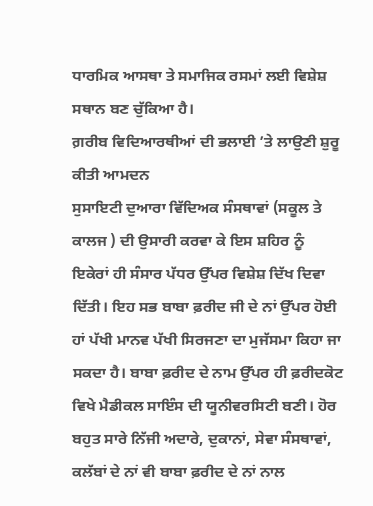ਧਾਰਮਿਕ ਆਸਥਾ ਤੇ ਸਮਾਜਿਕ ਰਸਮਾਂ ਲਈ ਵਿਸ਼ੇਸ਼ ਸਥਾਨ ਬਣ ਚੁੱਕਿਆ ਹੈ।
ਗ਼ਰੀਬ ਵਿਦਿਆਰਥੀਆਂ ਦੀ ਭਲਾਈ ’ਤੇ ਲਾਉਣੀ ਸ਼ੁਰੂ ਕੀਤੀ ਆਮਦਨ
ਸੁਸਾਇਟੀ ਦੁਆਰਾ ਵਿੱਦਿਅਕ ਸੰਸਥਾਵਾਂ (ਸਕੂਲ ਤੇ ਕਾਲਜ ) ਦੀ ਉਸਾਰੀ ਕਰਵਾ ਕੇ ਇਸ ਸ਼ਹਿਰ ਨੂੰ ਇਕੇਰਾਂ ਹੀ ਸੰਸਾਰ ਪੱਧਰ ਉੱਪਰ ਵਿਸ਼ੇਸ਼ ਦਿੱਖ ਦਿਵਾ ਦਿੱਤੀ। ਇਹ ਸਭ ਬਾਬਾ ਫ਼ਰੀਦ ਜੀ ਦੇ ਨਾਂ ਉੱਪਰ ਹੋਈ ਹਾਂ ਪੱਖੀ ਮਾਨਵ ਪੱਖੀ ਸਿਰਜਣਾ ਦਾ ਮੁਜੱਸਮਾ ਕਿਹਾ ਜਾ ਸਕਦਾ ਹੈ। ਬਾਬਾ ਫ਼ਰੀਦ ਦੇ ਨਾਮ ਉੱਪਰ ਹੀ ਫ਼ਰੀਦਕੋਟ ਵਿਖੇ ਮੈਡੀਕਲ ਸਾਇੰਸ ਦੀ ਯੂਨੀਵਰਸਿਟੀ ਬਣੀ। ਹੋਰ ਬਹੁਤ ਸਾਰੇ ਨਿੱਜੀ ਅਦਾਰੇ, ਦੁਕਾਨਾਂ, ਸੇਵਾ ਸੰਸਥਾਵਾਂ, ਕਲੱਬਾਂ ਦੇ ਨਾਂ ਵੀ ਬਾਬਾ ਫ਼ਰੀਦ ਦੇ ਨਾਂ ਨਾਲ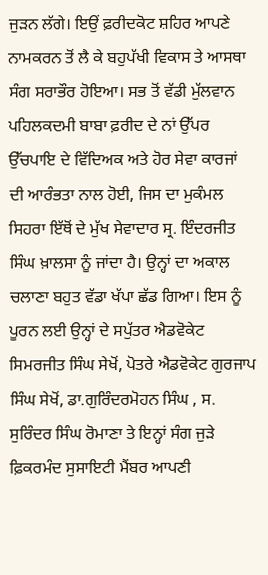ਜੁੜਨ ਲੱਗੇ। ਇਉਂ ਫ਼ਰੀਦਕੋਟ ਸ਼ਹਿਰ ਆਪਣੇ ਨਾਮਕਰਨ ਤੋਂ ਲੈ ਕੇ ਬਹੁਪੱਖੀ ਵਿਕਾਸ ਤੇ ਆਸਥਾ ਸੰਗ ਸਰਾਭੌਰ ਹੋਇਆ। ਸਭ ਤੋਂ ਵੱਡੀ ਮੁੱਲਵਾਨ ਪਹਿਲਕਦਮੀ ਬਾਬਾ ਫ਼ਰੀਦ ਦੇ ਨਾਂ ਉੱਪਰ ਉੱਚਪਾਇ ਦੇ ਵਿੱਦਿਅਕ ਅਤੇ ਹੋਰ ਸੇਵਾ ਕਾਰਜਾਂ ਦੀ ਆਰੰਭਤਾ ਨਾਲ ਹੋਈ, ਜਿਸ ਦਾ ਮੁਕੰਮਲ ਸਿਹਰਾ ਇੱਥੋਂ ਦੇ ਮੁੱਖ ਸੇਵਾਦਾਰ ਸ੍ਰ. ਇੰਦਰਜੀਤ ਸਿੰਘ ਖ਼ਾਲਸਾ ਨੂੰ ਜਾਂਦਾ ਹੈ। ਉਨ੍ਹਾਂ ਦਾ ਅਕਾਲ ਚਲਾਣਾ ਬਹੁਤ ਵੱਡਾ ਖੱਪਾ ਛੱਡ ਗਿਆ। ਇਸ ਨੂੰ ਪੂਰਨ ਲਈ ਉਨ੍ਹਾਂ ਦੇ ਸਪੁੱਤਰ ਐਡਵੋਕੇਟ ਸਿਮਰਜੀਤ ਸਿੰਘ ਸੇਖੋਂ, ਪੋਤਰੇ ਐਡਵੋਕੇਟ ਗੁਰਜਾਪ ਸਿੰਘ ਸੇਖੋਂ, ਡਾ.ਗੁਰਿੰਦਰਮੋਹਨ ਸਿੰਘ , ਸ. ਸੁਰਿੰਦਰ ਸਿੰਘ ਰੋਮਾਣਾ ਤੇ ਇਨ੍ਹਾਂ ਸੰਗ ਜੁੜੇ ਫ਼ਿਕਰਮੰਦ ਸੁਸਾਇਟੀ ਮੈਂਬਰ ਆਪਣੀ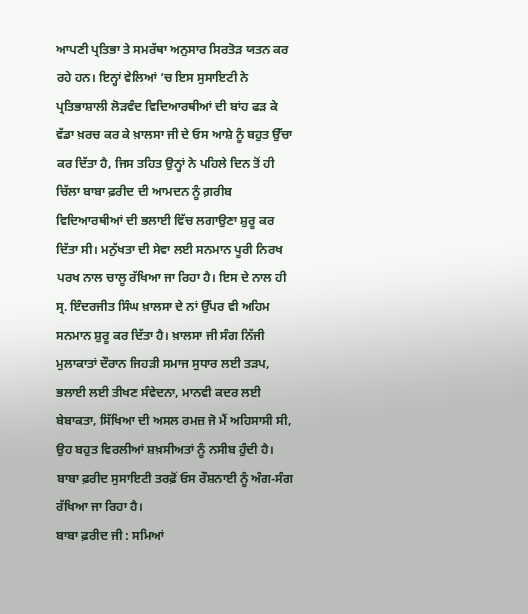ਆਪਣੀ ਪ੍ਰਤਿਭਾ ਤੇ ਸਮਰੱਥਾ ਅਨੁਸਾਰ ਸਿਰਤੋੜ ਯਤਨ ਕਰ ਰਹੇ ਹਨ। ਇਨ੍ਹਾਂ ਵੇਲਿਆਂ ’ਚ ਇਸ ਸੁਸਾਇਟੀ ਨੇ ਪ੍ਰਤਿਭਾਸ਼ਾਲੀ ਲੋੜਵੰਦ ਵਿਦਿਆਰਥੀਆਂ ਦੀ ਬਾਂਹ ਫੜ ਕੇ ਵੱਡਾ ਖ਼ਰਚ ਕਰ ਕੇ ਖ਼ਾਲਸਾ ਜੀ ਦੇ ਓਸ ਆਸ਼ੇ ਨੂੰ ਬਹੁਤ ਉੱਚਾ ਕਰ ਦਿੱਤਾ ਹੈ, ਜਿਸ ਤਹਿਤ ਉਨ੍ਹਾਂ ਨੇ ਪਹਿਲੇ ਦਿਨ ਤੋਂ ਹੀ ਚਿੱਲਾ ਬਾਬਾ ਫ਼ਰੀਦ ਦੀ ਆਮਦਨ ਨੂੰ ਗ਼ਰੀਬ ਵਿਦਿਆਰਥੀਆਂ ਦੀ ਭਲਾਈ ਵਿੱਚ ਲਗਾਉਣਾ ਸ਼ੁਰੂ ਕਰ ਦਿੱਤਾ ਸੀ। ਮਨੁੱਖਤਾ ਦੀ ਸੇਵਾ ਲਈ ਸਨਮਾਨ ਪੂਰੀ ਨਿਰਖ ਪਰਖ ਨਾਲ ਚਾਲੂ ਰੱਖਿਆ ਜਾ ਰਿਹਾ ਹੈ। ਇਸ ਦੇ ਨਾਲ ਹੀ ਸ੍ਰ. ਇੰਦਰਜੀਤ ਸਿੰਘ ਖ਼ਾਲਸਾ ਦੇ ਨਾਂ ਉੱਪਰ ਵੀ ਅਹਿਮ ਸਨਮਾਨ ਸ਼ੁਰੂ ਕਰ ਦਿੱਤਾ ਹੈ। ਖ਼ਾਲਸਾ ਜੀ ਸੰਗ ਨਿੱਜੀ ਮੁਲਾਕਾਤਾਂ ਦੌਰਾਨ ਜਿਹੜੀ ਸਮਾਜ ਸੁਧਾਰ ਲਈ ਤੜਪ, ਭਲਾਈ ਲਈ ਤੀਖਣ ਸੰਵੇਦਨਾ, ਮਾਨਵੀ ਕਦਰ ਲਈ ਬੇਬਾਕਤਾ, ਸਿੱਖਿਆ ਦੀ ਅਸਲ ਰਮਜ਼ ਜੋ ਮੈਂ ਅਹਿਸਾਸੀ ਸੀ, ਉਹ ਬਹੁਤ ਵਿਰਲੀਆਂ ਸ਼ਖ਼ਸੀਅਤਾਂ ਨੂੰ ਨਸੀਬ ਹੁੰਦੀ ਹੈ। ਬਾਬਾ ਫ਼ਰੀਦ ਸੁਸਾਇਟੀ ਤਰਫ਼ੋਂ ਓਸ ਰੌਸ਼ਨਾਈ ਨੂੰ ਅੰਗ-ਸੰਗ ਰੱਖਿਆ ਜਾ ਰਿਹਾ ਹੈ।
ਬਾਬਾ ਫ਼ਰੀਦ ਜੀ : ਸਮਿਆਂ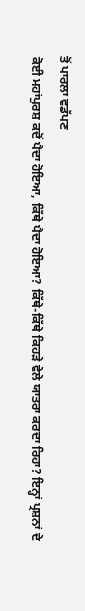ਤੋਂ ਪਾਰਲਾ ਵਡੱਪਣ
ਕੋਈ ਮਹਾਂਪੁਰਸ਼ ਕਦੋਂ ਪੈਦਾ ਹੋਇਆ, ਕਿੱਥੇ ਪੈਦਾ ਹੋਇਆ? ਕਿੱਥੇ-ਕਿੱਥੇ ਕਿਹੜੇ ਵੇਲੇ ਯਾਤਰਾ ਕਰਦਾ ਰਿਹਾ? ਇਨ੍ਹਾਂ ਪ੍ਰਸ਼ਨਾਂ ਦੇ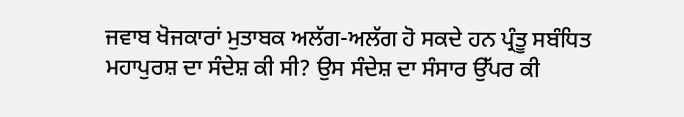ਜਵਾਬ ਖੋਜਕਾਰਾਂ ਮੁਤਾਬਕ ਅਲੱਗ-ਅਲੱਗ ਹੋ ਸਕਦੇ ਹਨ ਪ੍ਰੰਤੂ ਸਬੰਧਿਤ ਮਹਾਪੁਰਸ਼ ਦਾ ਸੰਦੇਸ਼ ਕੀ ਸੀ? ਉਸ ਸੰਦੇਸ਼ ਦਾ ਸੰਸਾਰ ਉੱਪਰ ਕੀ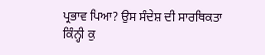ਪ੍ਰਭਾਵ ਪਿਆ? ਉਸ ਸੰਦੇਸ਼ ਦੀ ਸਾਰਥਿਕਤਾ ਕਿੰਨ੍ਹੀ ਕੁ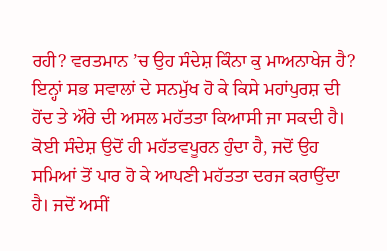ਰਹੀ? ਵਰਤਮਾਨ ’ਚ ਉਹ ਸੰਦੇਸ਼ ਕਿੰਨਾ ਕੁ ਮਾਅਨਾਖੇਜ ਹੈ? ਇਨ੍ਹਾਂ ਸਭ ਸਵਾਲਾਂ ਦੇ ਸਨਮੁੱਖ ਹੋ ਕੇ ਕਿਸੇ ਮਹਾਂਪੁਰਸ਼ ਦੀ ਹੋਂਦ ਤੇ ਔਰੇ ਦੀ ਅਸਲ ਮਹੱਤਤਾ ਕਿਆਸੀ ਜਾ ਸਕਦੀ ਹੈ। ਕੋਈ ਸੰਦੇਸ਼ ਉਦੋਂ ਹੀ ਮਹੱਤਵਪੂਰਨ ਹੁੰਦਾ ਹੈ, ਜਦੋਂ ਉਹ ਸਮਿਆਂ ਤੋਂ ਪਾਰ ਹੋ ਕੇ ਆਪਣੀ ਮਹੱਤਤਾ ਦਰਜ ਕਰਾਉਂਦਾ ਹੈ। ਜਦੋਂ ਅਸੀਂ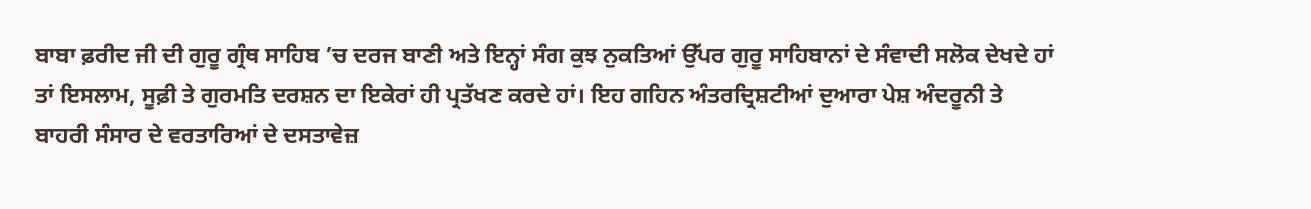ਬਾਬਾ ਫ਼ਰੀਦ ਜੀ ਦੀ ਗੁਰੂ ਗ੍ਰੰਥ ਸਾਹਿਬ ’ਚ ਦਰਜ ਬਾਣੀ ਅਤੇ ਇਨ੍ਹਾਂ ਸੰਗ ਕੁਝ ਨੁਕਤਿਆਂ ਉੱਪਰ ਗੁਰੂ ਸਾਹਿਬਾਨਾਂ ਦੇ ਸੰਵਾਦੀ ਸਲੋਕ ਦੇਖਦੇ ਹਾਂ ਤਾਂ ਇਸਲਾਮ, ਸੂਫ਼ੀ ਤੇ ਗੁਰਮਤਿ ਦਰਸ਼ਨ ਦਾ ਇਕੇਰਾਂ ਹੀ ਪ੍ਰਤੱਖਣ ਕਰਦੇ ਹਾਂ। ਇਹ ਗਹਿਨ ਅੰਤਰਦ੍ਰਿਸ਼ਟੀਆਂ ਦੁਆਰਾ ਪੇਸ਼ ਅੰਦਰੂਨੀ ਤੇ ਬਾਹਰੀ ਸੰਸਾਰ ਦੇ ਵਰਤਾਰਿਆਂ ਦੇ ਦਸਤਾਵੇਜ਼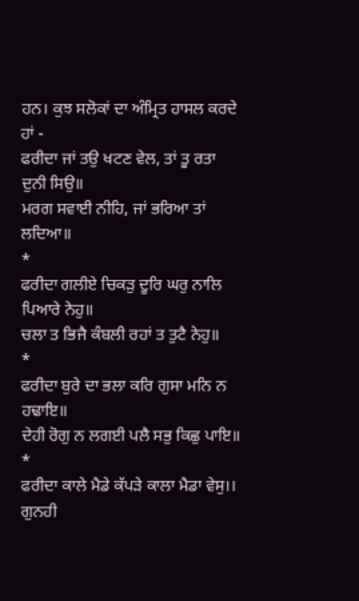ਹਨ। ਕੁਝ ਸਲੋਕਾਂ ਦਾ ਅੰਮ੍ਰਿਤ ਹਾਸਲ ਕਰਦੇ ਹਾਂ -
ਫਰੀਦਾ ਜਾਂ ਤਉ ਖਟਣ ਵੇਲ, ਤਾਂ ਤੂ ਰਤਾ ਦੁਨੀ ਸਿਉ॥
ਮਰਗ ਸਵਾਈ ਨੀਹਿ, ਜਾਂ ਭਰਿਆ ਤਾਂ ਲਦਿਆ॥
*
ਫਰੀਦਾ ਗਲੀਏ ਚਿਕੜੁ ਦੂਰਿ ਘਰੁ ਨਾਲਿ ਪਿਆਰੇ ਨੇਹੁ॥
ਚਲਾ ਤ ਭਿਜੈ ਕੰਬਲੀ ਰਹਾਂ ਤ ਤੁਟੈ ਨੇਹੁ॥
*
ਫਰੀਦਾ ਬੁਰੇ ਦਾ ਭਲਾ ਕਰਿ ਗੁਸਾ ਮਨਿ ਨ ਹਢਾਇ॥
ਦੇਹੀ ਰੋਗੁ ਨ ਲਗਈ ਪਲੈ ਸਭੁ ਕਿਛੁ ਪਾਇ॥
*
ਫਰੀਦਾ ਕਾਲੇ ਮੈਡੇ ਕੱਪੜੇ ਕਾਲਾ ਮੈਡਾ ਵੇਸੁ।।
ਗੁਨਹੀ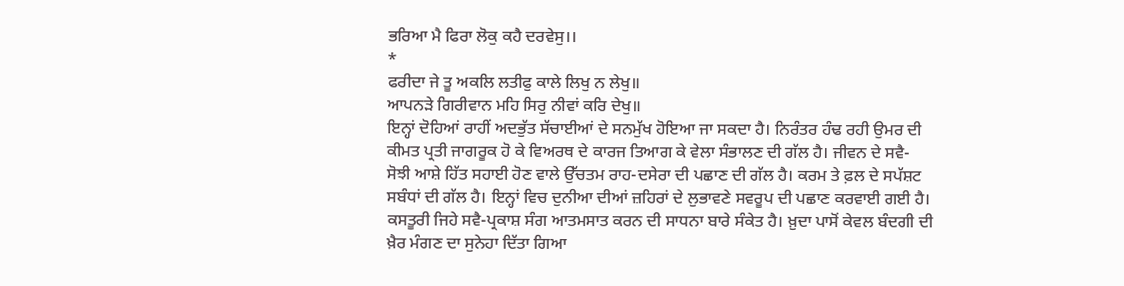ਭਰਿਆ ਮੈ ਫਿਰਾ ਲੋਕੁ ਕਹੈ ਦਰਵੇਸੁ।।
*
ਫਰੀਦਾ ਜੇ ਤੂ ਅਕਲਿ ਲਤੀਫੁ ਕਾਲੇ ਲਿਖੁ ਨ ਲੇਖੁ॥
ਆਪਨੜੇ ਗਿਰੀਵਾਨ ਮਹਿ ਸਿਰੁ ਨੀਵਾਂ ਕਰਿ ਦੇਖੁ॥
ਇਨ੍ਹਾਂ ਦੋਹਿਆਂ ਰਾਹੀਂ ਅਦਭੁੱਤ ਸੱਚਾਈਆਂ ਦੇ ਸਨਮੁੱਖ ਹੋਇਆ ਜਾ ਸਕਦਾ ਹੈ। ਨਿਰੰਤਰ ਹੰਢ ਰਹੀ ਉਮਰ ਦੀ ਕੀਮਤ ਪ੍ਰਤੀ ਜਾਗਰੂਕ ਹੋ ਕੇ ਵਿਅਰਥ ਦੇ ਕਾਰਜ ਤਿਆਗ ਕੇ ਵੇਲਾ ਸੰਭਾਲਣ ਦੀ ਗੱਲ ਹੈ। ਜੀਵਨ ਦੇ ਸਵੈ-ਸੋਝੀ ਆਸ਼ੇ ਹਿੱਤ ਸਹਾਈ ਹੋਣ ਵਾਲੇ ਉੱਚਤਮ ਰਾਹ-ਦਸੇਰਾ ਦੀ ਪਛਾਣ ਦੀ ਗੱਲ ਹੈ। ਕਰਮ ਤੇ ਫ਼ਲ ਦੇ ਸਪੱਸ਼ਟ ਸਬੰਧਾਂ ਦੀ ਗੱਲ ਹੈ। ਇਨ੍ਹਾਂ ਵਿਚ ਦੁਨੀਆ ਦੀਆਂ ਜ਼ਹਿਰਾਂ ਦੇ ਲੁਭਾਵਣੇ ਸਵਰੂਪ ਦੀ ਪਛਾਣ ਕਰਵਾਈ ਗਈ ਹੈ। ਕਸਤੂਰੀ ਜਿਹੇ ਸਵੈ-ਪ੍ਰਕਾਸ਼ ਸੰਗ ਆਤਮਸਾਤ ਕਰਨ ਦੀ ਸਾਧਨਾ ਬਾਰੇ ਸੰਕੇਤ ਹੈ। ਖ਼ੁਦਾ ਪਾਸੋਂ ਕੇਵਲ ਬੰਦਗੀ ਦੀ ਖ਼ੈਰ ਮੰਗਣ ਦਾ ਸੁਨੇਹਾ ਦਿੱਤਾ ਗਿਆ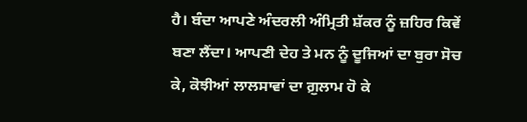ਹੈ। ਬੰਦਾ ਆਪਣੇ ਅੰਦਰਲੀ ਅੰਮ੍ਰਿਤੀ ਸ਼ੱਕਰ ਨੂੰ ਜ਼ਹਿਰ ਕਿਵੇਂ ਬਣਾ ਲੈਂਦਾ। ਆਪਣੀ ਦੇਹ ਤੇ ਮਨ ਨੂੰ ਦੂਜਿਆਂ ਦਾ ਬੁਰਾ ਸੋਚ ਕੇ, ਕੋਝੀਆਂ ਲਾਲਸਾਵਾਂ ਦਾ ਗ਼ੁਲਾਮ ਹੋ ਕੇ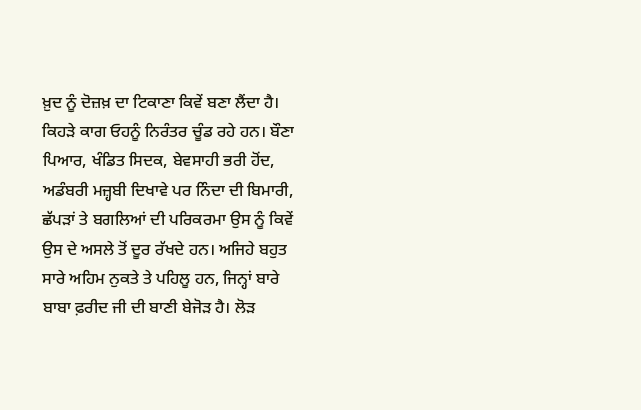ਖ਼ੁਦ ਨੂੰ ਦੋਜ਼ਖ਼ ਦਾ ਟਿਕਾਣਾ ਕਿਵੇਂ ਬਣਾ ਲੈਂਦਾ ਹੈ। ਕਿਹੜੇ ਕਾਗ ਓਹਨੂੰ ਨਿਰੰਤਰ ਚੂੰਡ ਰਹੇ ਹਨ। ਬੌਣਾ ਪਿਆਰ, ਖੰਡਿਤ ਸਿਦਕ, ਬੇਵਸਾਹੀ ਭਰੀ ਹੋਂਦ, ਅਡੰਬਰੀ ਮਜ਼੍ਹਬੀ ਦਿਖਾਵੇ ਪਰ ਨਿੰਦਾ ਦੀ ਬਿਮਾਰੀ, ਛੱਪੜਾਂ ਤੇ ਬਗਲਿਆਂ ਦੀ ਪਰਿਕਰਮਾ ਉਸ ਨੂੰ ਕਿਵੇਂ ਉਸ ਦੇ ਅਸਲੇ ਤੋਂ ਦੂਰ ਰੱਖਦੇ ਹਨ। ਅਜਿਹੇ ਬਹੁਤ ਸਾਰੇ ਅਹਿਮ ਨੁਕਤੇ ਤੇ ਪਹਿਲੂ ਹਨ, ਜਿਨ੍ਹਾਂ ਬਾਰੇ ਬਾਬਾ ਫ਼ਰੀਦ ਜੀ ਦੀ ਬਾਣੀ ਬੇਜੋੜ ਹੈ। ਲੋੜ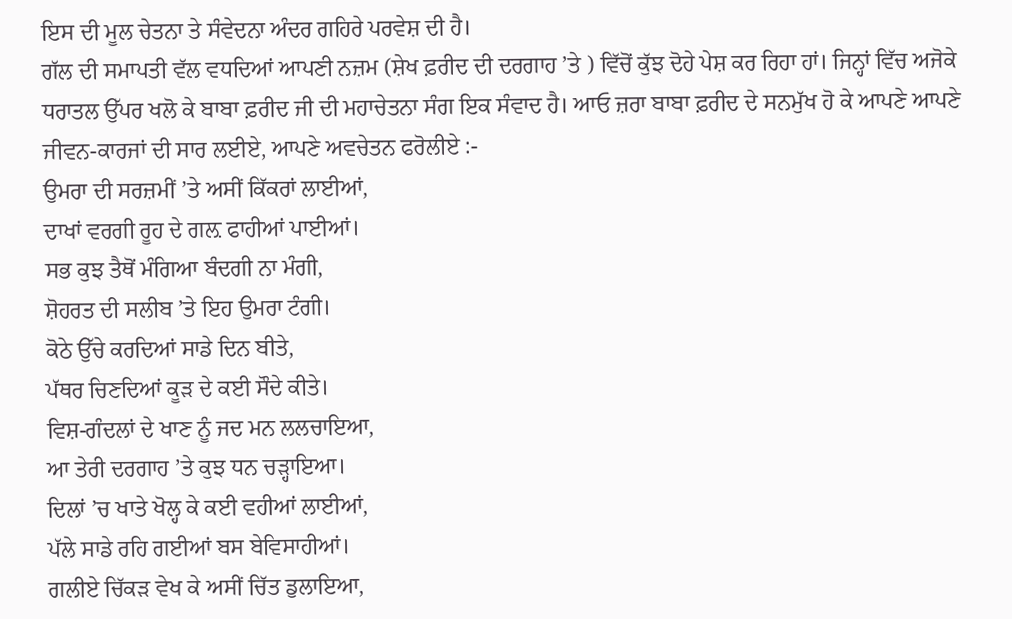ਇਸ ਦੀ ਮੂਲ ਚੇਤਨਾ ਤੇ ਸੰਵੇਦਨਾ ਅੰਦਰ ਗਹਿਰੇ ਪਰਵੇਸ਼ ਦੀ ਹੈ।
ਗੱਲ ਦੀ ਸਮਾਪਤੀ ਵੱਲ ਵਧਦਿਆਂ ਆਪਣੀ ਨਜ਼ਮ (ਸ਼ੇਖ ਫ਼ਰੀਦ ਦੀ ਦਰਗਾਹ ’ਤੇ ) ਵਿੱਚੋਂ ਕੁੱਝ ਦੋਹੇ ਪੇਸ਼ ਕਰ ਰਿਹਾ ਹਾਂ। ਜਿਨ੍ਹਾਂ ਵਿੱਚ ਅਜੋਕੇ ਧਰਾਤਲ ਉੱਪਰ ਖਲੋ ਕੇ ਬਾਬਾ ਫ਼ਰੀਦ ਜੀ ਦੀ ਮਹਾਚੇਤਨਾ ਸੰਗ ਇਕ ਸੰਵਾਦ ਹੈ। ਆਓ ਜ਼ਰਾ ਬਾਬਾ ਫ਼ਰੀਦ ਦੇ ਸਨਮੁੱਖ ਹੋ ਕੇ ਆਪਣੇ ਆਪਣੇ ਜੀਵਨ-ਕਾਰਜਾਂ ਦੀ ਸਾਰ ਲਈਏ, ਆਪਣੇ ਅਵਚੇਤਨ ਫਰੋਲੀਏ :-
ਉਮਰਾ ਦੀ ਸਰਜ਼ਮੀਂ ’ਤੇ ਅਸੀਂ ਕਿੱਕਰਾਂ ਲਾਈਆਂ,
ਦਾਖਾਂ ਵਰਗੀ ਰੂਹ ਦੇ ਗਲ਼ ਫਾਹੀਆਂ ਪਾਈਆਂ।
ਸਭ ਕੁਝ ਤੈਥੋਂ ਮੰਗਿਆ ਬੰਦਗੀ ਨਾ ਮੰਗੀ,
ਸ਼ੋਹਰਤ ਦੀ ਸਲੀਬ ’ਤੇ ਇਹ ਉਮਰਾ ਟੰਗੀ।
ਕੋਠੇ ਉੱਚੇ ਕਰਦਿਆਂ ਸਾਡੇ ਦਿਨ ਬੀਤੇ,
ਪੱਥਰ ਚਿਣਦਿਆਂ ਕੂੜ ਦੇ ਕਈ ਸੌਦੇ ਕੀਤੇ।
ਵਿਸ਼-ਗੰਦਲਾਂ ਦੇ ਖਾਣ ਨੂੰ ਜਦ ਮਨ ਲਲਚਾਇਆ,
ਆ ਤੇਰੀ ਦਰਗਾਹ ’ਤੇ ਕੁਝ ਧਨ ਚੜ੍ਹਾਇਆ।
ਦਿਲਾਂ ’ਚ ਖਾਤੇ ਖੋਲ੍ਹ ਕੇ ਕਈ ਵਹੀਆਂ ਲਾਈਆਂ,
ਪੱਲੇ ਸਾਡੇ ਰਹਿ ਗਈਆਂ ਬਸ ਬੇਵਿਸਾਹੀਆਂ।
ਗਲੀਏ ਚਿੱਕੜ ਵੇਖ ਕੇ ਅਸੀਂ ਚਿੱਤ ਡੁਲਾਇਆ,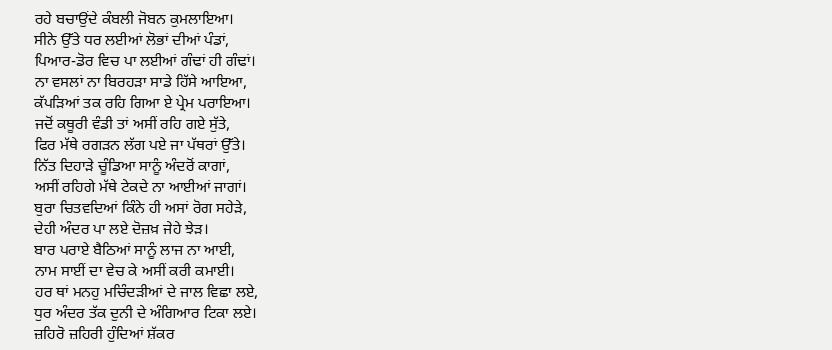ਰਹੇ ਬਚਾਉਂਦੇ ਕੰਬਲੀ ਜੋਬਨ ਕੁਮਲਾਇਆ।
ਸੀਨੇ ਉੱਤੇ ਧਰ ਲਈਆਂ ਲੋਭਾਂ ਦੀਆਂ ਪੰਡਾਂ,
ਪਿਆਰ-ਡੋਰ ਵਿਚ ਪਾ ਲਈਆਂ ਗੰਢਾਂ ਹੀ ਗੰਢਾਂ।
ਨਾ ਵਸਲਾਂ ਨਾ ਬਿਰਹੜਾ ਸਾਡੇ ਹਿੱਸੇ ਆਇਆ,
ਕੱਪੜਿਆਂ ਤਕ ਰਹਿ ਗਿਆ ਏ ਪ੍ਰੇਮ ਪਰਾਇਆ।
ਜਦੋਂ ਕਥੂਰੀ ਵੰਡੀ ਤਾਂ ਅਸੀਂ ਰਹਿ ਗਏ ਸੁੱਤੇ,
ਫਿਰ ਮੱਥੇ ਰਗੜਨ ਲੱਗ ਪਏ ਜਾ ਪੱਥਰਾਂ ਉੱਤੇ।
ਨਿੱਤ ਦਿਹਾੜੇ ਚੂੰਡਿਆ ਸਾਨੂੰ ਅੰਦਰੋਂ ਕਾਗਾਂ,
ਅਸੀਂ ਰਹਿਗੇ ਮੱਥੇ ਟੇਕਦੇ ਨਾ ਆਈਆਂ ਜਾਗਾਂ।
ਬੁਰਾ ਚਿਤਵਦਿਆਂ ਕਿੰਨੇ ਹੀ ਅਸਾਂ ਰੋਗ ਸਹੇੜੇ,
ਦੇਹੀ ਅੰਦਰ ਪਾ ਲਏ ਦੋਜ਼ਖ਼ ਜੇਹੇ ਝੇੜ।
ਬਾਰ ਪਰਾਏ ਬੈਠਿਆਂ ਸਾਨੂੰ ਲਾਜ ਨਾ ਆਈ,
ਨਾਮ ਸਾਈਂ ਦਾ ਵੇਚ ਕੇ ਅਸੀਂ ਕਰੀ ਕਮਾਈ।
ਹਰ ਥਾਂ ਮਨਹੁ ਮਚਿੰਦੜੀਆਂ ਦੇ ਜਾਲ ਵਿਛਾ ਲਏ,
ਧੁਰ ਅੰਦਰ ਤੱਕ ਦੁਨੀ ਦੇ ਅੰਗਿਆਰ ਟਿਕਾ ਲਏ।
ਜ਼ਹਿਰੋ ਜ਼ਹਿਰੀ ਹੁੰਦਿਆਂ ਸ਼ੱਕਰ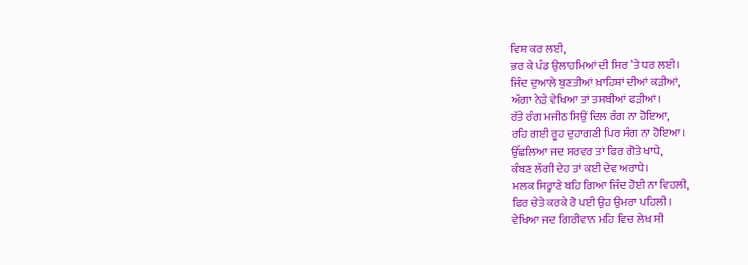ਵਿਸ਼ ਕਰ ਲਈ,
ਭਰ ਕੇ ਪੰਡ ਉਲਾਹਮਿਆਂ ਦੀ ਸਿਰ ’ਤੇ ਧਰ ਲਈ।
ਜਿੰਦ ਦੁਆਲੇ ਬੁਣਤੀਆਂ ਖ਼ਾਹਿਸ਼ਾਂ ਦੀਆਂ ਕੜੀਆਂ,
ਅੱਗਾ ਨੇੜੇ ਵੇਖਿਆ ਤਾਂ ਤਸਬੀਆਂ ਫੜੀਆਂ।
ਰੱਤੇ ਰੰਗ ਮਜੀਠ ਸਿਉਂ ਦਿਲ ਰੰਗ ਨਾ ਹੋਇਆ,
ਰਹਿ ਗਈ ਰੂਹ ਦੁਹਾਗਣੀ ਪਿਰ ਸੰਗ ਨਾ ਹੋਇਆ।
ਉੱਛਲਿਆ ਜਦ ਸਰਵਰ ਤਾਂ ਫਿਰ ਗੋਤੇ ਖਾਧੇ,
ਕੰਬਣ ਲੱਗੀ ਦੇਹ ਤਾਂ ਕਈ ਦੇਵ ਅਰਾਧੇ।
ਮਲਕ ਸਿਰ੍ਹਾਣੇ ਬਹਿ ਗਿਆ ਜਿੰਦ ਹੋਈ ਨਾ ਵਿਹਲੀ,
ਫਿਰ ਚੇਤੇ ਕਰਕੇ ਰੋ ਪਈ ਉਹ ਉਮਰਾ ਪਹਿਲੀ।
ਵੇਖਿਆ ਜਦ ਗਿਰੀਵਾਨ ਮਹਿ ਵਿਚ ਲੇਖ ਸੀ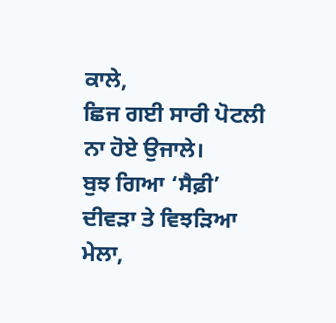ਕਾਲੇ,
ਛਿਜ ਗਈ ਸਾਰੀ ਪੋਟਲੀ ਨਾ ਹੋਏ ਉਜਾਲੇ।
ਬੁਝ ਗਿਆ ‘ਸੈਫ਼ੀ’ ਦੀਵੜਾ ਤੇ ਵਿਝੜਿਆ ਮੇਲਾ,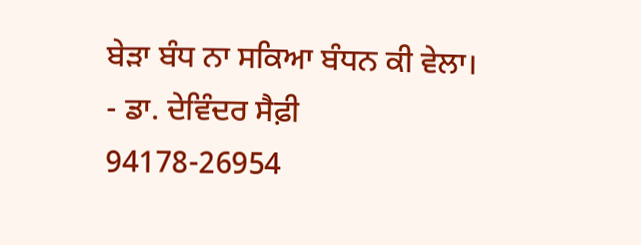ਬੇੜਾ ਬੰਧ ਨਾ ਸਕਿਆ ਬੰਧਨ ਕੀ ਵੇਲਾ।
- ਡਾ. ਦੇਵਿੰਦਰ ਸੈਫ਼ੀ
94178-26954